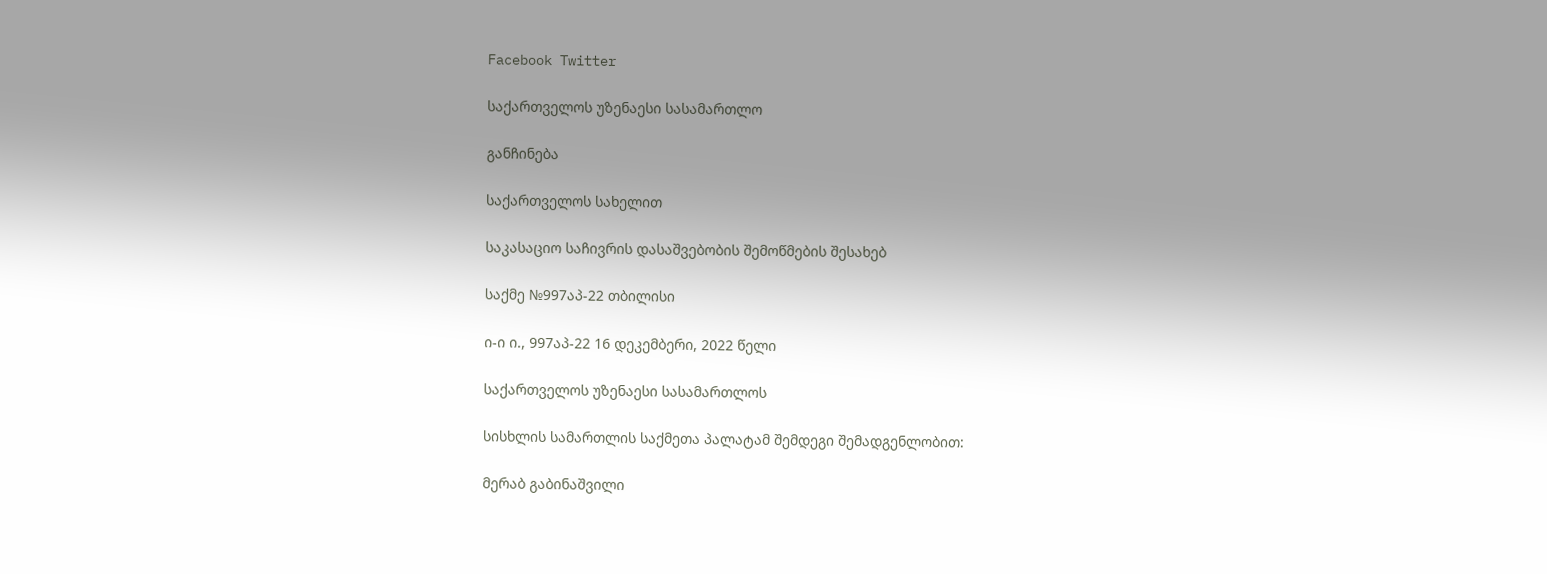Facebook Twitter

საქართველოს უზენაესი სასამართლო

განჩინება

საქართველოს სახელით

საკასაციო საჩივრის დასაშვებობის შემოწმების შესახებ

საქმე №997აპ-22 თბილისი

ი-ი ი., 997აპ-22 16 დეკემბერი, 2022 წელი

საქართველოს უზენაესი სასამართლოს

სისხლის სამართლის საქმეთა პალატამ შემდეგი შემადგენლობით:

მერაბ გაბინაშვილი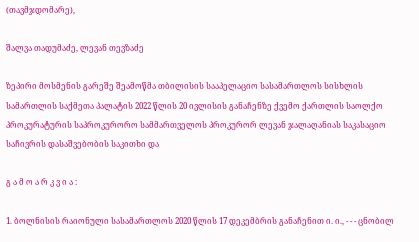(თავმჯდომარე),

შალვა თადუმაძე, ლევან თევზაძე

ზეპირი მოსმენის გარეშე შეამოწმა თბილისის სააპელაციო სასამართლოს სისხლის სამართლის საქმეთა პალატის 2022 წლის 20 ივლისის განაჩენზე ქვემო ქართლის საოლქო პროკურატურის საპროკურორო სამმართველოს პროკურორ ლევან ჯალაღანიას საკასაციო საჩივრის დასაშვებობის საკითხი და

გ ა მ ო ა რ კ ვ ი ა :

1. ბოლნისის რაიონული სასამართლოს 2020 წლის 17 დეკემბრის განაჩენით ი. ი., - - - ცნობილ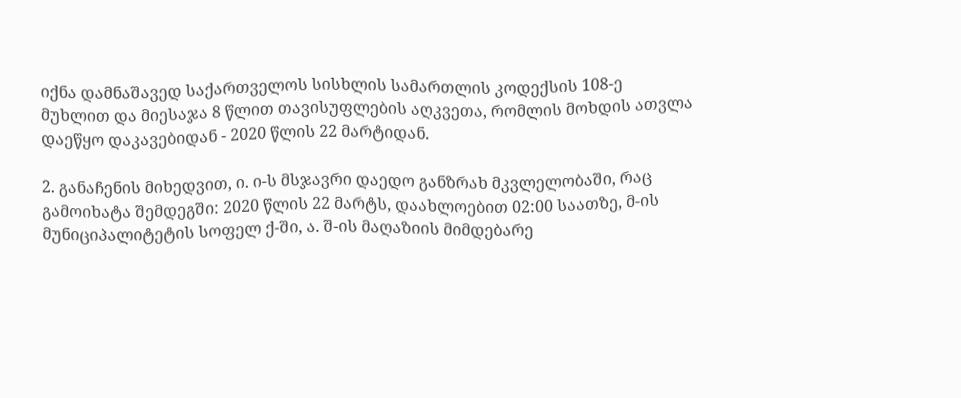იქნა დამნაშავედ საქართველოს სისხლის სამართლის კოდექსის 108-ე მუხლით და მიესაჯა 8 წლით თავისუფლების აღკვეთა, რომლის მოხდის ათვლა დაეწყო დაკავებიდან - 2020 წლის 22 მარტიდან.

2. განაჩენის მიხედვით, ი. ი-ს მსჯავრი დაედო განზრახ მკვლელობაში, რაც გამოიხატა შემდეგში: 2020 წლის 22 მარტს, დაახლოებით 02:00 საათზე, მ-ის მუნიციპალიტეტის სოფელ ქ-ში, ა. შ-ის მაღაზიის მიმდებარე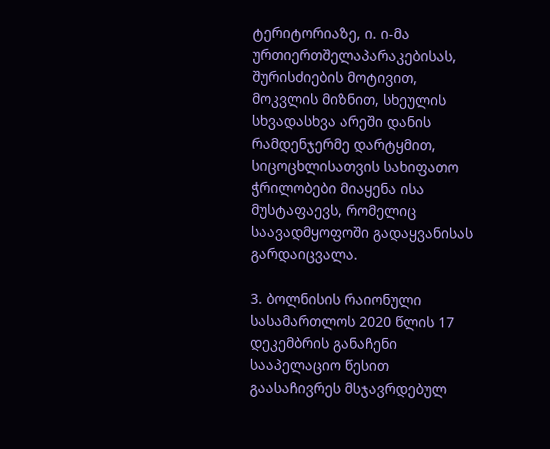ტერიტორიაზე, ი. ი-მა ურთიერთშელაპარაკებისას, შურისძიების მოტივით, მოკვლის მიზნით, სხეულის სხვადასხვა არეში დანის რამდენჯერმე დარტყმით, სიცოცხლისათვის სახიფათო ჭრილობები მიაყენა ისა მუსტაფაევს, რომელიც საავადმყოფოში გადაყვანისას გარდაიცვალა.

3. ბოლნისის რაიონული სასამართლოს 2020 წლის 17 დეკემბრის განაჩენი სააპელაციო წესით გაასაჩივრეს მსჯავრდებულ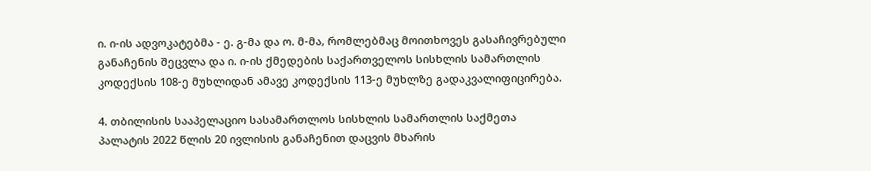ი. ი-ის ადვოკატებმა - ე. გ-მა და ო. მ-მა, რომლებმაც მოითხოვეს გასაჩივრებული განაჩენის შეცვლა და ი. ი-ის ქმედების საქართველოს სისხლის სამართლის კოდექსის 108-ე მუხლიდან ამავე კოდექსის 113-ე მუხლზე გადაკვალიფიცირება.

4. თბილისის სააპელაციო სასამართლოს სისხლის სამართლის საქმეთა პალატის 2022 წლის 20 ივლისის განაჩენით დაცვის მხარის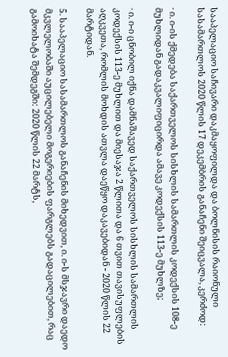სააპელაციო საჩივარი დაკმაყოფილდა და ბოლნისის რაიონული სასამართლოს 2020 წლის 17 დეკემბრის განაჩენი შეიცვალა, კერძოდ:

· ი. ი-ის ქმედება საქართველოს სისხლის სამართლის კოდექსის 108-ე მუხლიდან გადაკვალიფიცირდა ამავე კოდექსის 113-ე მუხლზე;

· ი. ი-ი ცნობილ იქნა დამნაშავედ საქართველოს სისხლის სამართლის კოდექსის 113-ე მუხლით და მიესაჯა 2 წლითა და 6 თვით თავისუფლების აღკვეთა, რომლის მოხდის ათვლა დაეწყო დაკავებიდან - 2020 წლის 22 მარტიდან.

5. სააპელაციო სასამართლოს განაჩენის მიხედვით, ი. ი-ს მსჯავრი დაედო მკვლელობაში აუცილებელი მოგერიების ფარგლებს გადაცილებით, რაც გამოიხატა შემდეგში: 2020 წლის 22 მარტს,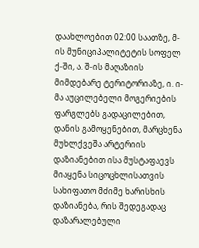დაახლოებით 02:00 საათზე, მ-ის მუნიციპალიტეტის სოფელ ქ-ში, ა. შ-ის მაღაზიის მიმდებარე ტერიტორიაზე, ი. ი-მა აუცილებელი მოგერიების ფარგლებს გადაცილებით, დანის გამოყენებით, მარცხენა მუხლქვეშა არტერიის დაზიანებით ისა მუსტაფაევს მიაყენა სიცოცხლისათვის სახიფათო მძიმე ხარისხის დაზიანება, რის შედეგადაც დაზარალებული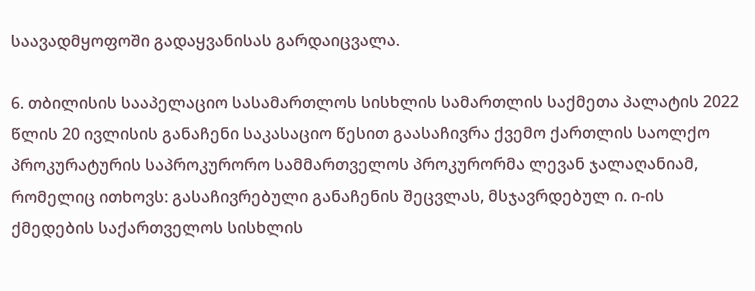საავადმყოფოში გადაყვანისას გარდაიცვალა.

6. თბილისის სააპელაციო სასამართლოს სისხლის სამართლის საქმეთა პალატის 2022 წლის 20 ივლისის განაჩენი საკასაციო წესით გაასაჩივრა ქვემო ქართლის საოლქო პროკურატურის საპროკურორო სამმართველოს პროკურორმა ლევან ჯალაღანიამ, რომელიც ითხოვს: გასაჩივრებული განაჩენის შეცვლას, მსჯავრდებულ ი. ი-ის ქმედების საქართველოს სისხლის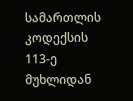სამართლის კოდექსის 113-ე მუხლიდან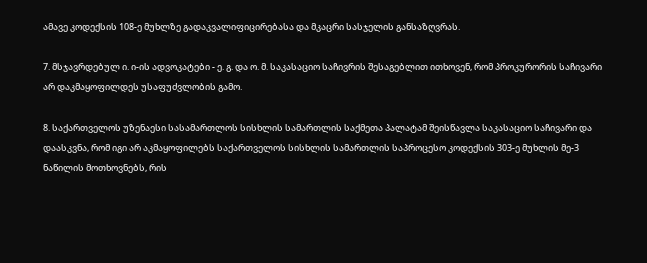ამავე კოდექსის 108-ე მუხლზე გადაკვალიფიცირებასა და მკაცრი სასჯელის განსაზღვრას.

7. მსჯავრდებულ ი. ი-ის ადვოკატები - ე. გ. და ო. მ. საკასაციო საჩივრის შესაგებლით ითხოვენ, რომ პროკურორის საჩივარი არ დაკმაყოფილდეს უსაფუძვლობის გამო.

8. საქართველოს უზენაესი სასამართლოს სისხლის სამართლის საქმეთა პალატამ შეისწავლა საკასაციო საჩივარი და დაასკვნა, რომ იგი არ აკმაყოფილებს საქართველოს სისხლის სამართლის საპროცესო კოდექსის 303-ე მუხლის მე-3 ნაწილის მოთხოვნებს, რის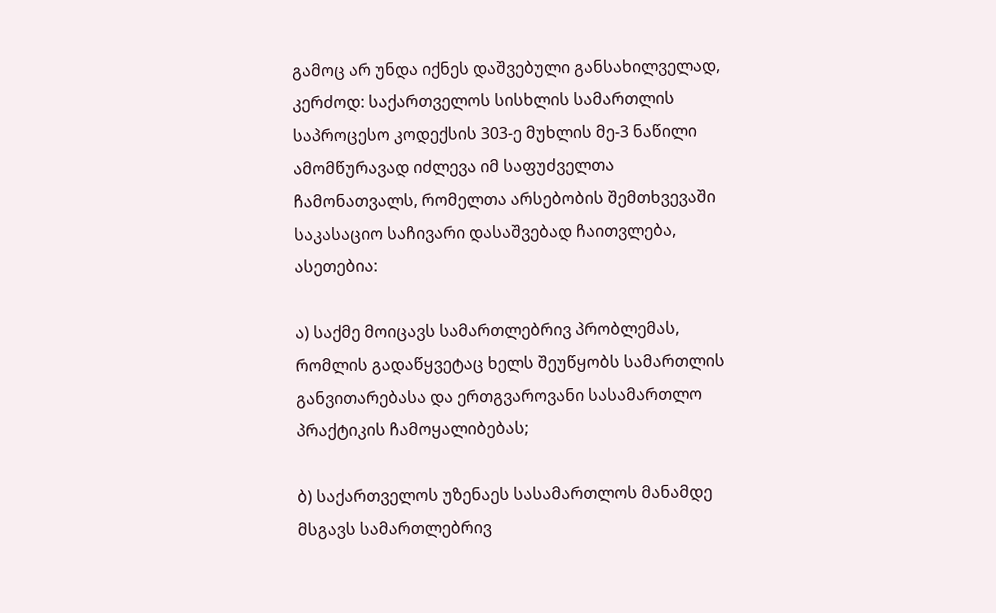გამოც არ უნდა იქნეს დაშვებული განსახილველად, კერძოდ: საქართველოს სისხლის სამართლის საპროცესო კოდექსის 303-ე მუხლის მე-3 ნაწილი ამომწურავად იძლევა იმ საფუძველთა ჩამონათვალს, რომელთა არსებობის შემთხვევაში საკასაციო საჩივარი დასაშვებად ჩაითვლება, ასეთებია:

ა) საქმე მოიცავს სამართლებრივ პრობლემას, რომლის გადაწყვეტაც ხელს შეუწყობს სამართლის განვითარებასა და ერთგვაროვანი სასამართლო პრაქტიკის ჩამოყალიბებას;

ბ) საქართველოს უზენაეს სასამართლოს მანამდე მსგავს სამართლებრივ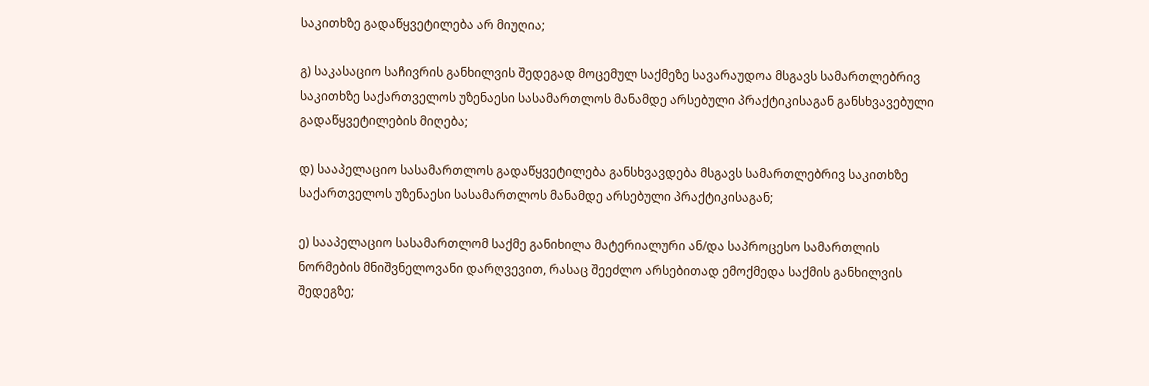საკითხზე გადაწყვეტილება არ მიუღია;

გ) საკასაციო საჩივრის განხილვის შედეგად მოცემულ საქმეზე სავარაუდოა მსგავს სამართლებრივ საკითხზე საქართველოს უზენაესი სასამართლოს მანამდე არსებული პრაქტიკისაგან განსხვავებული გადაწყვეტილების მიღება;

დ) სააპელაციო სასამართლოს გადაწყვეტილება განსხვავდება მსგავს სამართლებრივ საკითხზე საქართველოს უზენაესი სასამართლოს მანამდე არსებული პრაქტიკისაგან;

ე) სააპელაციო სასამართლომ საქმე განიხილა მატერიალური ან/და საპროცესო სამართლის ნორმების მნიშვნელოვანი დარღვევით, რასაც შეეძლო არსებითად ემოქმედა საქმის განხილვის შედეგზე;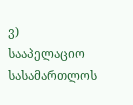ვ) სააპელაციო სასამართლოს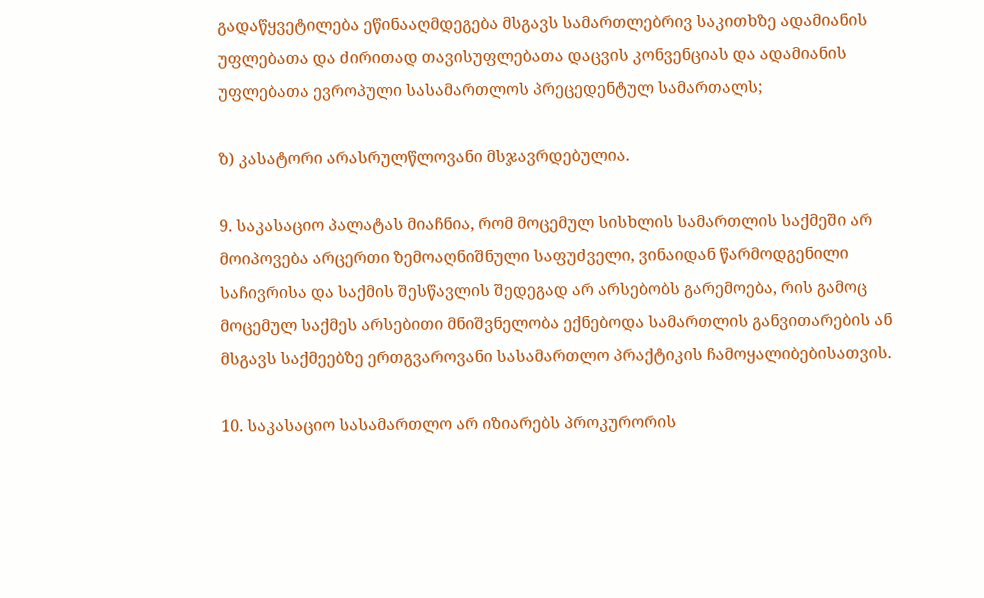გადაწყვეტილება ეწინააღმდეგება მსგავს სამართლებრივ საკითხზე ადამიანის უფლებათა და ძირითად თავისუფლებათა დაცვის კონვენციას და ადამიანის უფლებათა ევროპული სასამართლოს პრეცედენტულ სამართალს;

ზ) კასატორი არასრულწლოვანი მსჯავრდებულია.

9. საკასაციო პალატას მიაჩნია, რომ მოცემულ სისხლის სამართლის საქმეში არ მოიპოვება არცერთი ზემოაღნიშნული საფუძველი, ვინაიდან წარმოდგენილი საჩივრისა და საქმის შესწავლის შედეგად არ არსებობს გარემოება, რის გამოც მოცემულ საქმეს არსებითი მნიშვნელობა ექნებოდა სამართლის განვითარების ან მსგავს საქმეებზე ერთგვაროვანი სასამართლო პრაქტიკის ჩამოყალიბებისათვის.

10. საკასაციო სასამართლო არ იზიარებს პროკურორის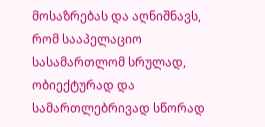მოსაზრებას და აღნიშნავს, რომ სააპელაციო სასამართლომ სრულად, ობიექტურად და სამართლებრივად სწორად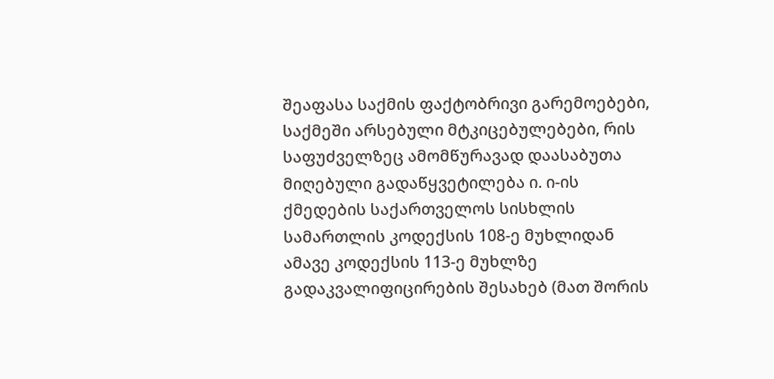შეაფასა საქმის ფაქტობრივი გარემოებები, საქმეში არსებული მტკიცებულებები, რის საფუძველზეც ამომწურავად დაასაბუთა მიღებული გადაწყვეტილება ი. ი-ის ქმედების საქართველოს სისხლის სამართლის კოდექსის 108-ე მუხლიდან ამავე კოდექსის 113-ე მუხლზე გადაკვალიფიცირების შესახებ (მათ შორის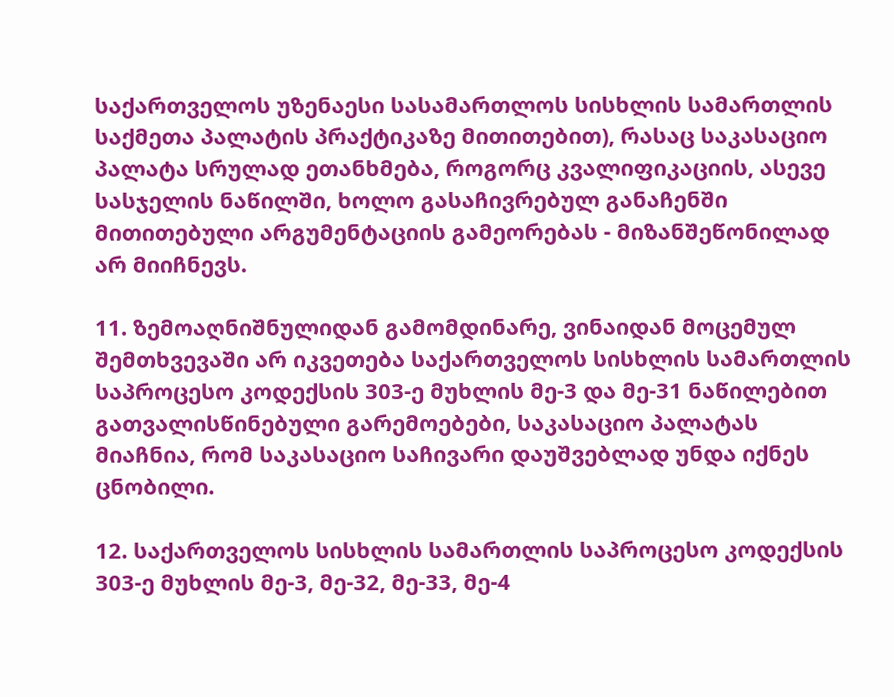საქართველოს უზენაესი სასამართლოს სისხლის სამართლის საქმეთა პალატის პრაქტიკაზე მითითებით), რასაც საკასაციო პალატა სრულად ეთანხმება, როგორც კვალიფიკაციის, ასევე სასჯელის ნაწილში, ხოლო გასაჩივრებულ განაჩენში მითითებული არგუმენტაციის გამეორებას - მიზანშეწონილად არ მიიჩნევს.

11. ზემოაღნიშნულიდან გამომდინარე, ვინაიდან მოცემულ შემთხვევაში არ იკვეთება საქართველოს სისხლის სამართლის საპროცესო კოდექსის 303-ე მუხლის მე-3 და მე-31 ნაწილებით გათვალისწინებული გარემოებები, საკასაციო პალატას მიაჩნია, რომ საკასაციო საჩივარი დაუშვებლად უნდა იქნეს ცნობილი.

12. საქართველოს სისხლის სამართლის საპროცესო კოდექსის 303-ე მუხლის მე-3, მე-32, მე-33, მე-4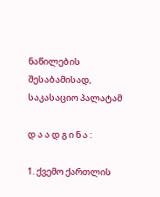ნაწილების შესაბამისად, საკასაციო პალატამ

დ ა ა დ გ ი ნ ა :

1. ქვემო ქართლის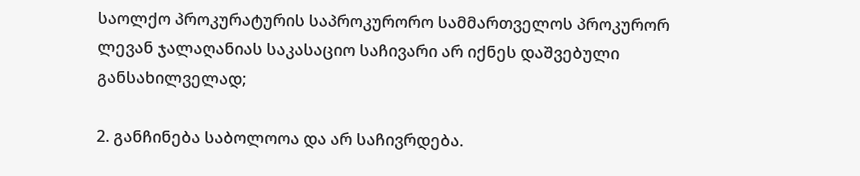საოლქო პროკურატურის საპროკურორო სამმართველოს პროკურორ ლევან ჯალაღანიას საკასაციო საჩივარი არ იქნეს დაშვებული განსახილველად;

2. განჩინება საბოლოოა და არ საჩივრდება.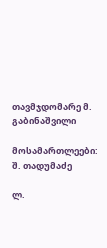თავმჯდომარე მ. გაბინაშვილი

მოსამართლეები: შ. თადუმაძე

ლ.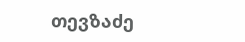თევზაძე